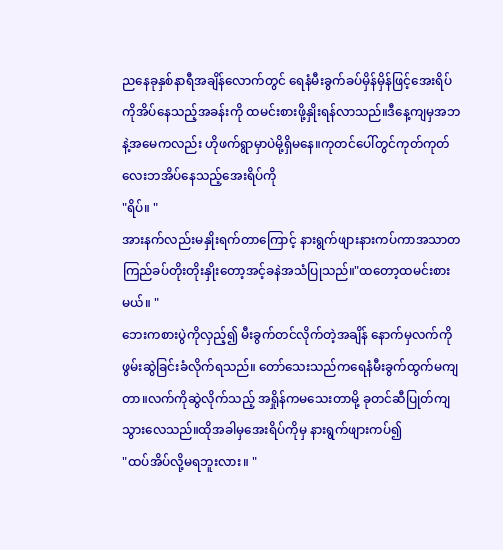ညနေခုနှစ်နာရီအချိန်လောက်တွင် ရေနံမီးခွက်ခပ်မှိန်မှိန်ဖြင့်အေးရိပ်ကိုအိပ်နေသည့်အခန်းကို ထမင်းစားဖို့နှိုးရန်လာသည်။ဒီနေ့ကျမှအဘနဲ့အမေကလည်း ဟိုဖက်ရွာမှာပဲမို့ရှိမနေ။ကုတင်ပေါ်တွင်ကုတ်ကုတ်လေးဘအိပ်နေသည့်အေးရိပ်ကို
"ရိပ်။ "
အားနက်လည်းမနှိုးရက်တာကြောင့် နားရွက်ဖျားနားကပ်ကာအသာတကြည်ခပ်တိုးတိုးနှိုးတော့အင့်ခနဲအသံပြုသည်။"ထတော့ထမင်းစားမယ်။ "
ဘေးကစားပွဲကိုလှည့်၍ မီးခွက်တင်လိုက်တဲ့အချိန် နောက်မှလက်ကိုဖွမ်းဆွဲခြင်းခံလိုက်ရသည်။ တော်သေးသည်ကရေနံမီးခွက်ထွက်မကျတာ။လက်ကိုဆွဲလိုက်သည့် အရှိုန်ကမသေးတာမို့ ခုတင်ဆီပြုတ်ကျသွားလေသည်။ထိုအခါမှအေးရိပ်ကိုမှ နားရွက်ဖျားကပ်၍
"ထပ်အိပ်လို့မရဘူးလား။ "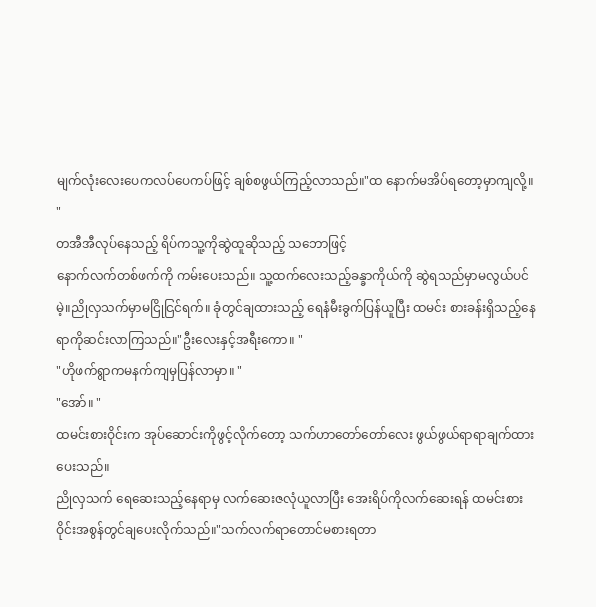မျက်လုံးလေးပေကလပ်ပေကပ်ဖြင့် ချစ်စဖွယ်ကြည့်လာသည်။"ထ နောက်မအိပ်ရတော့မှာကျလို့။ "
တအီအီလုပ်နေသည့် ရိပ်ကသူ့ကိုဆွဲထူဆိုသည့် သဘောဖြင့်
နောက်လက်တစ်ဖက်ကို ကမ်းပေးသည်။ သူ့ထက်လေးသည့်ခန္ခာကိုယ်ကို ဆွဲရသည်မှာမလွယ်ပင်မဲ့။ညိုလှသက်မှာမငြိုငြင်ရက်။ ခုံတွင်ချထားသည့် ရေနံမီးခွက်ပြန်ယူပြီး ထမင်း စားခန်းရှိသည့်နေရာကိုဆင်းလာကြသည်။"ဦးလေးနှင့်အရီးကော။ "
"ဟိုဖက်ရွာကမနက်ကျမှပြန်လာမှာ။ "
"အော်။ "
ထမင်းစားဝိုင်းက အုပ်ဆောင်းကိုဖွင့်လိုက်တော့ သက်ဟာတော်တော်လေး ဖွယ်ဖွယ်ရာရာချက်ထားပေးသည်။
ညိုလှသက် ရေဆေးသည့်နေရာမှ လက်ဆေးဇလုံယူလာပြီး အေးရိပ်ကိုလက်ဆေးရန် ထမင်းစားဝိုင်းအစွန်တွင်ချပေးလိုက်သည်။"သက်လက်ရာတောင်မစားရတာ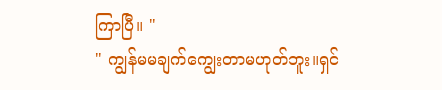ကြာပြီ။ "
" ကျွန်မမချက်ကျွေးတာမဟုတ်ဘူး။ရှင်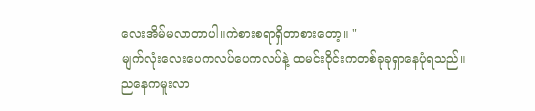လေးအိမ်မလာတာပါ။ကဲစားစရာရှိတာစားတော့။ "
မျက်လုံးလေးပေကလပ်ပေကလပ်နဲ့ ထမင်းဝိုင်းကတစ်ခုခုရှာနေပုံရသည်။ ညနေကမူးလာ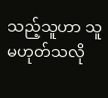သည့်သူဟာ သူမဟုတ်သလို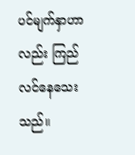ပင်မျက်နှာဟာလည်း ကြည်လင်နေသေးသည်။